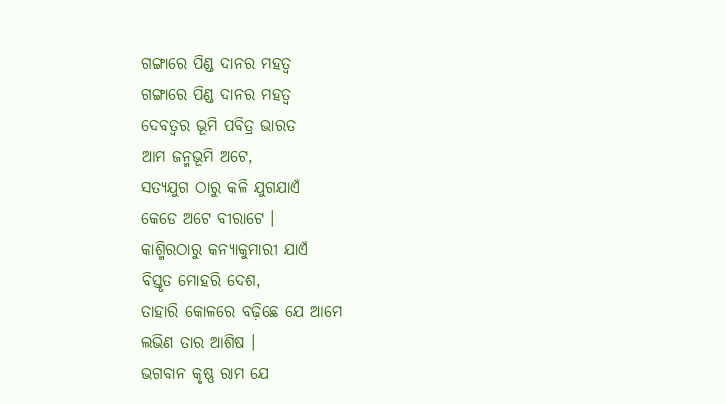ଗଙ୍ଗାରେ ପିଣ୍ଡ ଦାନର ମହତ୍ୱ
ଗଙ୍ଗାରେ ପିଣ୍ଡ ଦାନର ମହତ୍ୱ
ଦେବତ୍ୱର ଭୂମି ପବିତ୍ର ଭାରତ
ଆମ ଜନ୍ମଭୂମି ଅଟେ,
ସତ୍ୟଯୁଗ ଠାରୁ କଳି ଯୁଗଯାଏଁ
କେଡେ ଅଟେ ବୀରାଟେ ।
କାଶ୍ମିରଠାରୁ କନ୍ୟାକୁମାରୀ ଯାଏଁ
ବିସ୍ତୃତ ମୋହରି ଦେଶ,
ତାହାରି କୋଳରେ ବଢ଼ିଛେ ଯେ ଆମେ
ଲଭିଣ ତାର ଆଶିଷ ।
ଭଗବାନ କୃଷ୍ଣ ରାମ ଯେ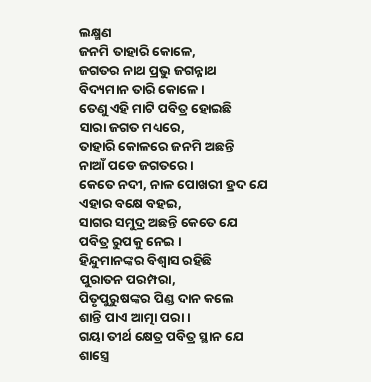ଲକ୍ଷ୍ମଣ
ଜନମି ତାହାରି କୋଳେ,
ଜଗତର ନାଥ ପ୍ରଭୁ ଜଗନ୍ନାଥ
ବିଦ୍ୟମାନ ତାରି କୋଳେ ।
ତେଣୁ ଏହି ମାଟି ପବିତ୍ର ହୋଇଛି
ସାରା ଜଗତ ମଧ୍ୟରେ,
ତାହାରି କୋଳରେ ଜନମି ଅଛନ୍ତି
ନାଆଁ ପଡେ ଜଗତରେ ।
କେତେ ନଦୀ, ନାଳ ପୋଖରୀ ହ୍ରଦ ଯେ
ଏହାର ବକ୍ଷେ ବହଇ,
ସାଗର ସମୁଦ୍ର ଅଛନ୍ତି କେତେ ଯେ
ପବିତ୍ର ରୁପକୁ ନେଇ ।
ହିନ୍ଦୁମାନଙ୍କର ବିଶ୍ୱାସ ରହିଛି
ପୁରାତନ ପରମ୍ପରା,
ପିତୃପୁରୁଷଙ୍କର ପିଣ୍ଡ ଦାନ କଲେ
ଶାନ୍ତି ପାଏ ଆତ୍ମା ପରା ।
ଗୟା ତୀର୍ଥ କ୍ଷେତ୍ର ପବିତ୍ର ସ୍ଥାନ ଯେ
ଶାସ୍ତ୍ରେ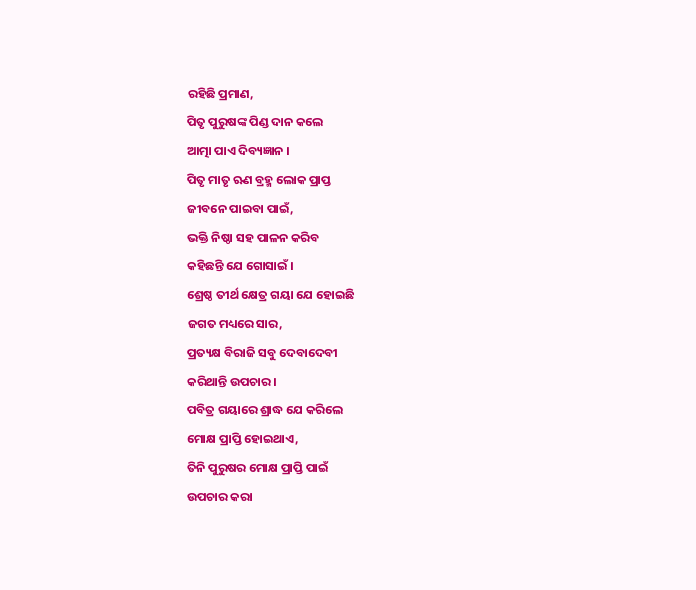ରହିଛି ପ୍ରମାଣ,
ପିତୃ ପୁରୁଷଙ୍କ ପିଣ୍ଡ ଦାନ କଲେ
ଆତ୍ମା ପାଏ ଦିବ୍ୟଜ୍ଞାନ ।
ପିତୃ ମାତୃ ଋଣ ବ୍ରହ୍ମ ଲୋକ ପ୍ରାପ୍ତ
ଜୀବନେ ପାଇବା ପାଇଁ,
ଭକ୍ତି ନିଷ୍ଠା ସହ ପାଳନ କରିବ
କହିଛନ୍ତି ଯେ ଗୋସାଇଁ ।
ଶ୍ରେଷ୍ଠ ତୀର୍ଥ କ୍ଷେତ୍ର ଗୟା ଯେ ହୋଇଛି
ଜଗତ ମଧ୍ୟରେ ସାର,
ପ୍ରତ୍ୟକ୍ଷ ବିରାଜି ସବୁ ଦେବାଦେବୀ
କରିଥାନ୍ତି ଉପଚାର ।
ପବିତ୍ର ଗୟାରେ ଶ୍ରାଦ୍ଧ ଯେ କରିଲେ
ମୋକ୍ଷ ପ୍ରାପ୍ତି ହୋଇଥାଏ,
ତିନି ପୁରୁଷର ମୋକ୍ଷ ପ୍ରାପ୍ତି ପାଇଁ
ଉପଚାର କରା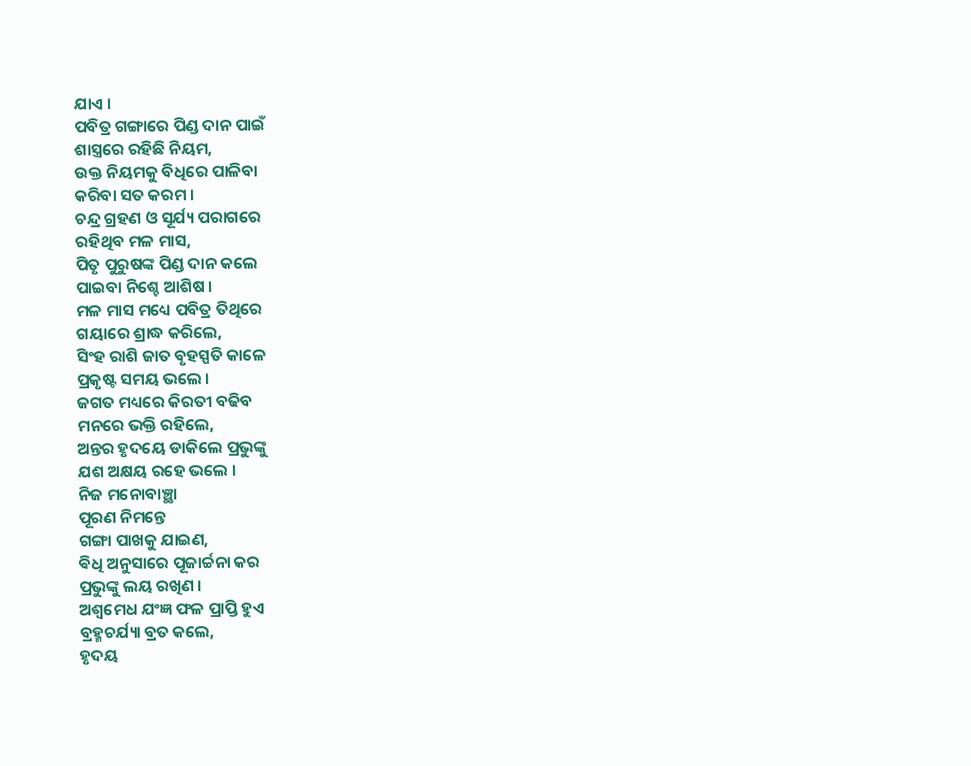ଯାଏ ।
ପବିତ୍ର ଗଙ୍ଗାରେ ପିଣ୍ଡ ଦାନ ପାଇଁ
ଶାସ୍ତ୍ରରେ ରହିଛି ନିୟମ,
ଉକ୍ତ ନିୟମକୁ ବିଧିରେ ପାଳିବା
କରିବା ସତ କରମ ।
ଚନ୍ଦ୍ର ଗ୍ରହଣ ଓ ସୂର୍ଯ୍ୟ ପରାଗରେ
ରହିଥିବ ମଳ ମାସ,
ପିତୃ ପୁରୁଷଙ୍କ ପିଣ୍ଡ ଦାନ କଲେ
ପାଇବା ନିଶ୍ଚେ ଆଶିଷ ।
ମଳ ମାସ ମଧ୍ୟେ ପବିତ୍ର ତିଥିରେ
ଗୟାରେ ଶ୍ରାଦ୍ଧ କରିଲେ,
ସିଂହ ରାଶି ଜାତ ବୃହସ୍ପତି କାଳେ
ପ୍ରକୃଷ୍ଟ ସମୟ ଭଲେ ।
ଜଗତ ମଧ୍ୟରେ କିରତୀ ବଢିବ
ମନରେ ଭକ୍ତି ରହିଲେ,
ଅନ୍ତର ହୃଦୟେ ଡାକିଲେ ପ୍ରଭୁଙ୍କୁ
ଯଶ ଅକ୍ଷୟ ରହେ ଭଲେ ।
ନିଜ ମନୋବାଞ୍ଛା
ପୂରଣ ନିମନ୍ତେ
ଗଙ୍ଗା ପାଖକୁ ଯାଇଣ,
ଵିଧି ଅନୁସାରେ ପୂଜାର୍ଚ୍ଚନା କର
ପ୍ରଭୁଙ୍କୁ ଲୟ ରଖିଣ ।
ଅଶ୍ଵମେଧ ଯଂଜ୍ଞ ଫଳ ପ୍ରାପ୍ତି ହୁଏ
ବ୍ରହ୍ମଚର୍ଯ୍ୟା ବ୍ରତ କଲେ,
ହୃଦୟ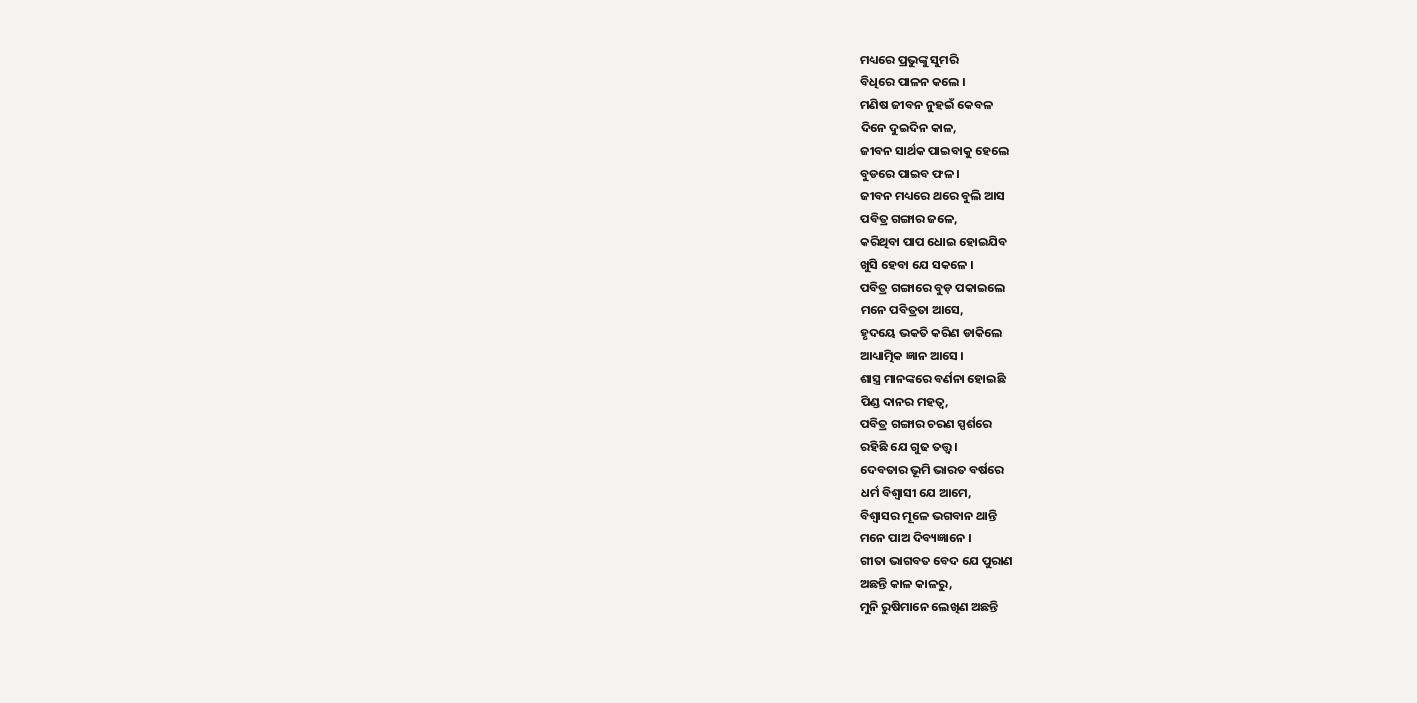ମଧ୍ୟରେ ପ୍ରଭୁଙ୍କୁ ସୁମରି
ବିଧିରେ ପାଳନ କଲେ ।
ମଣିଷ ଜୀବନ ନୁହଇଁ କେବଳ
ଦିନେ ଦୁଇଦିନ କାଳ,
ଜୀବନ ସାର୍ଥକ ପାଇବାକୁ ହେଲେ
ବୁଡରେ ପାଇବ ଫଳ ।
ଜୀବନ ମଧ୍ୟରେ ଥରେ ବୁଲି ଆସ
ପବିତ୍ର ଗଙ୍ଗାର ଜଳେ,
କରିଥିବା ପାପ ଧୋଇ ହୋଇଯିବ
ଖୁସି ହେବା ଯେ ସକଳେ ।
ପବିତ୍ର ଗଙ୍ଗାରେ ବୁଡ଼ ପକାଇଲେ
ମନେ ପବିତ୍ରତା ଆସେ,
ହୃଦୟେ ଭକତି କରିଣ ଡାକିଲେ
ଆଧ୍ୟାତ୍ମିକ ଜ୍ଞାନ ଆସେ ।
ଶାସ୍ତ୍ର ମାନଙ୍କରେ ବର୍ଣନା ହୋଇଛି
ପିଣ୍ଡ ଦାନର ମହତ୍ୱ,
ପବିତ୍ର ଗଙ୍ଗାର ଚରଣ ସ୍ପର୍ଶରେ
ରହିଛି ଯେ ଗୁଢ ତତ୍ତ୍ୱ ।
ଦେବତାର ଭୂମି ଭାରତ ବର୍ଷରେ
ଧର୍ମ ବିଶ୍ୱାସୀ ଯେ ଆମେ,
ବିଶ୍ୱାସର ମୂଳେ ଭଗବାନ ଥାନ୍ତି
ମନେ ପାଅ ଦିବ୍ୟଜ୍ଞାନେ ।
ଗୀତା ଭାଗବତ ବେଦ ଯେ ପୁରାଣ
ଅଛନ୍ତି କାଳ କାଳରୁ,
ମୁନି ରୁଷିମାନେ ଲେଖିଣ ଅଛନ୍ତି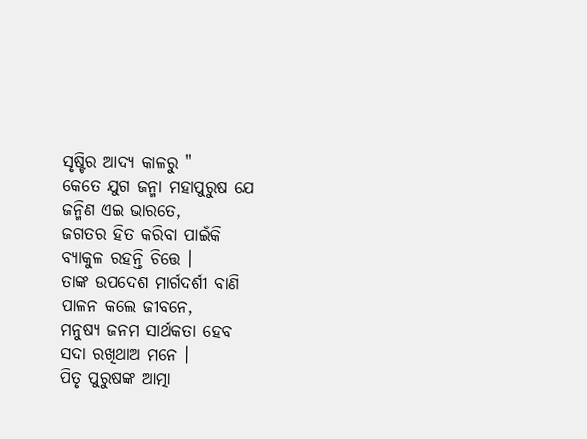ସୃଷ୍ଟିର ଆଦ୍ୟ କାଳରୁ "
କେତେ ଯୁଗ ଜନ୍ମା ମହାପୁରୁଷ ଯେ
ଜନ୍ମିଣ ଏଇ ଭାରତେ,
ଜଗତର ହିତ କରିବା ପାଇଁକି
ବ୍ୟାକୁଳ ରହନ୍ତି ଚିତ୍ତେ ।
ତାଙ୍କ ଉପଦେଶ ମାର୍ଗଦର୍ଶୀ ବାଣି
ପାଳନ କଲେ ଜୀବନେ,
ମନୁଷ୍ୟ ଜନମ ସାର୍ଥକତା ହେବ
ସଦା ରଖିଥାଅ ମନେ ।
ପିତୃ ପୁରୁଷଙ୍କ ଆତ୍ମା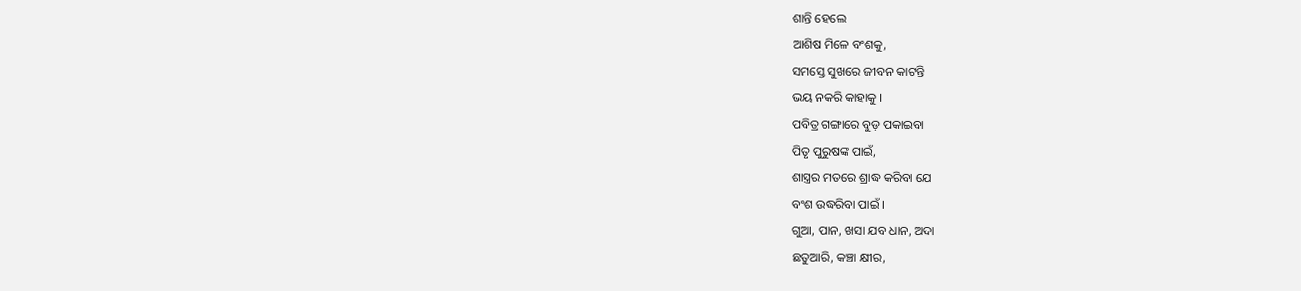ଶାନ୍ତି ହେଲେ
ଆଶିଷ ମିଳେ ବଂଶକୁ,
ସମସ୍ତେ ସୁଖରେ ଜୀବନ କାଟନ୍ତି
ଭୟ ନକରି କାହାକୁ ।
ପବିତ୍ର ଗଙ୍ଗାରେ ବୁଡ଼ ପକାଇବା
ପିତୃ ପୁରୁଷଙ୍କ ପାଇଁ,
ଶାସ୍ତ୍ରର ମତରେ ଶ୍ରାଦ୍ଧ କରିବା ଯେ
ବଂଶ ଉଦ୍ଧରିବା ପାଇଁ ।
ଗୁଆ, ପାନ, ଖସା ଯବ ଧାନ, ଅଦା
ଛତୁଆରି, କଞ୍ଚା କ୍ଷୀର,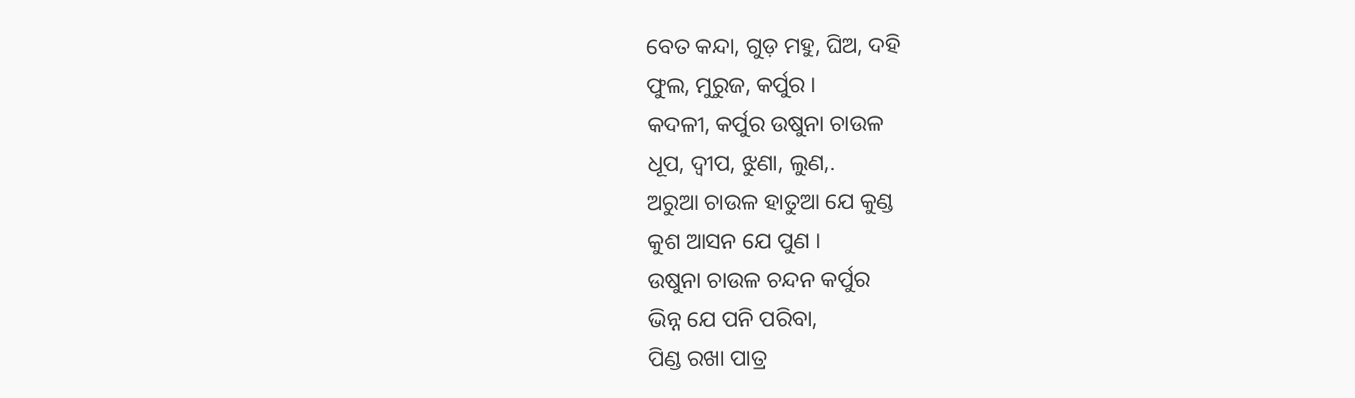ବେତ କନ୍ଦା, ଗୁଡ଼ ମହୁ, ଘିଅ, ଦହି
ଫୁଲ, ମୁରୁଜ, କର୍ପୁର ।
କଦଳୀ, କର୍ପୁର ଉଷୁନା ଚାଉଳ
ଧୂପ, ଦ୍ୱୀପ, ଝୁଣା, ଲୁଣ,.
ଅରୁଆ ଚାଉଳ ହାତୁଆ ଯେ କୁଣ୍ଡ
କୁଶ ଆସନ ଯେ ପୁଣ ।
ଉଷୁନା ଚାଉଳ ଚନ୍ଦନ କର୍ପୁର
ଭିନ୍ନ ଯେ ପନି ପରିବା,
ପିଣ୍ଡ ରଖା ପାତ୍ର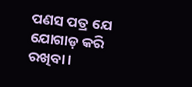ପଣସ ପତ୍ର ଯେ
ଯୋଗାଡ଼ କରି ରଖିବା ।